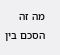מה זה הסכם בין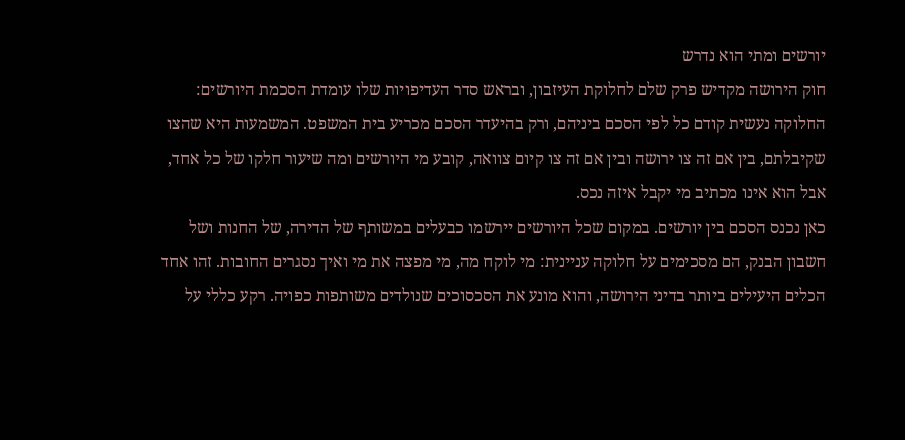יורשים ומתי הוא נדרש
חוק הירושה מקדיש פרק שלם לחלוקת העיזבון, ובראש סדר העדיפויות שלו עומדת הסכמת היורשים: החלוקה נעשית קודם כל לפי הסכם ביניהם, ורק בהיעדר הסכם מכריע בית המשפט. המשמעות היא שהצו שקיבלתם, בין אם זה צו ירושה ובין אם זה צו קיום צוואה, קובע מי היורשים ומה שיעור חלקו של כל אחד, אבל הוא אינו מכתיב מי יקבל איזה נכס.
כאן נכנס הסכם בין יורשים. במקום שכל היורשים יירשמו כבעלים במשותף של הדירה, של החנות ושל חשבון הבנק, הם מסכימים על חלוקה עניינית: מי לוקח מה, מי מפצה את מי ואיך נסגרים החובות. זהו אחד הכלים היעילים ביותר בדיני הירושה, והוא מונע את הסכסוכים שנולדים משותפות כפויה. רקע כללי על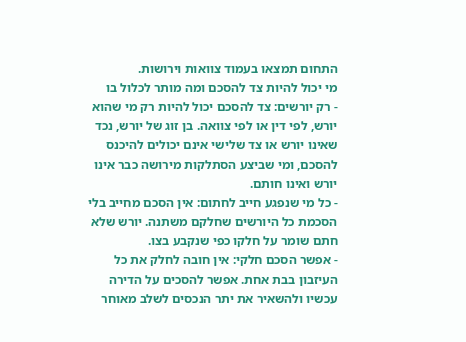התחום תמצאו בעמוד צוואות וירושות.
מי יכול להיות צד להסכם ומה מותר לכלול בו
- רק יורשים: צד להסכם יכול להיות רק מי שהוא יורש, לפי דין או לפי צוואה. בן זוג של יורש, נכד שאינו יורש או צד שלישי אינם יכולים להיכנס להסכם, ומי שביצע הסתלקות מירושה כבר אינו יורש ואינו חותם.
- כל מי שנפגע חייב לחתום: אין הסכם מחייב בלי הסכמת כל היורשים שחלקם משתנה. יורש שלא חתם שומר על חלקו כפי שנקבע בצו.
- אפשר הסכם חלקי: אין חובה לחלק את כל העיזבון בבת אחת. אפשר להסכים על הדירה עכשיו ולהשאיר את יתר הנכסים לשלב מאוחר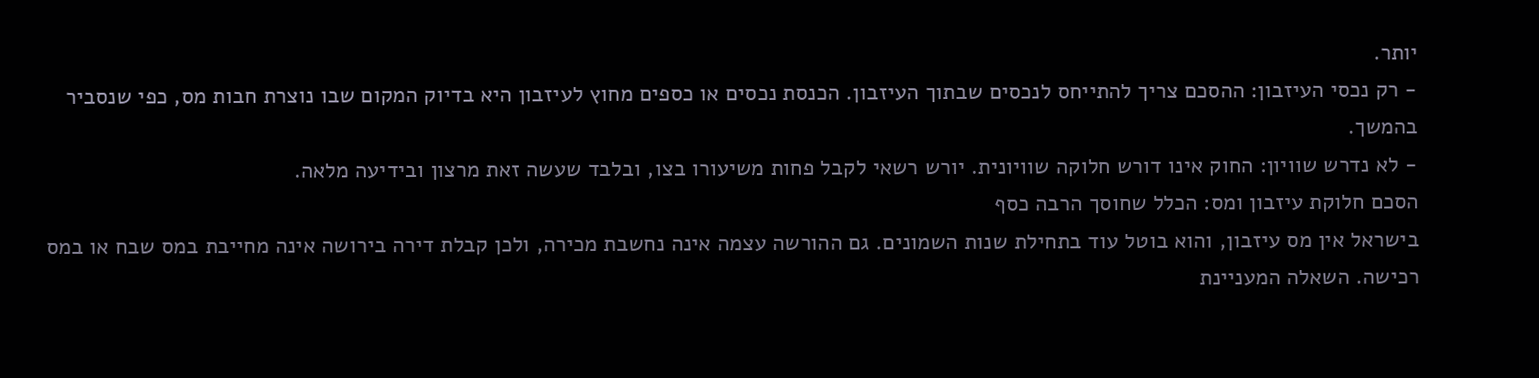יותר.
- רק נכסי העיזבון: ההסכם צריך להתייחס לנכסים שבתוך העיזבון. הכנסת נכסים או כספים מחוץ לעיזבון היא בדיוק המקום שבו נוצרת חבות מס, כפי שנסביר בהמשך.
- לא נדרש שוויון: החוק אינו דורש חלוקה שוויונית. יורש רשאי לקבל פחות משיעורו בצו, ובלבד שעשה זאת מרצון ובידיעה מלאה.
הסכם חלוקת עיזבון ומס: הכלל שחוסך הרבה כסף
בישראל אין מס עיזבון, והוא בוטל עוד בתחילת שנות השמונים. גם ההורשה עצמה אינה נחשבת מכירה, ולכן קבלת דירה בירושה אינה מחייבת במס שבח או במס רכישה. השאלה המעניינת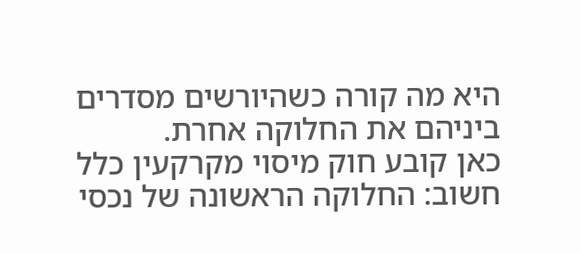היא מה קורה כשהיורשים מסדרים ביניהם את החלוקה אחרת.
כאן קובע חוק מיסוי מקרקעין כלל חשוב: החלוקה הראשונה של נכסי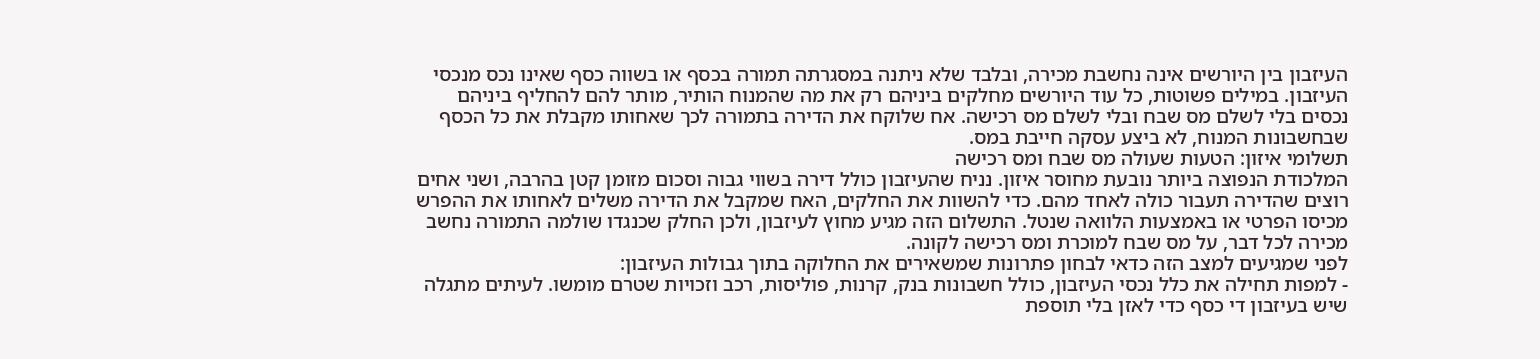העיזבון בין היורשים אינה נחשבת מכירה, ובלבד שלא ניתנה במסגרתה תמורה בכסף או בשווה כסף שאינו נכס מנכסי העיזבון. במילים פשוטות, כל עוד היורשים מחלקים ביניהם רק את מה שהמנוח הותיר, מותר להם להחליף ביניהם נכסים בלי לשלם מס שבח ובלי לשלם מס רכישה. אח שלוקח את הדירה בתמורה לכך שאחותו מקבלת את כל הכסף שבחשבונות המנוח, לא ביצע עסקה חייבת במס.
תשלומי איזון: הטעות שעולה מס שבח ומס רכישה
המלכודת הנפוצה ביותר נובעת מחוסר איזון. נניח שהעיזבון כולל דירה בשווי גבוה וסכום מזומן קטן בהרבה, ושני אחים רוצים שהדירה תעבור כולה לאחד מהם. כדי להשוות את החלקים, האח שמקבל את הדירה משלים לאחותו את ההפרש מכיסו הפרטי או באמצעות הלוואה שנטל. התשלום הזה מגיע מחוץ לעיזבון, ולכן החלק שכנגדו שולמה התמורה נחשב מכירה לכל דבר, על מס שבח למוכרת ומס רכישה לקונה.
לפני שמגיעים למצב הזה כדאי לבחון פתרונות שמשאירים את החלוקה בתוך גבולות העיזבון:
- למפות תחילה את כלל נכסי העיזבון, כולל חשבונות בנק, קרנות, פוליסות, רכב וזכויות שטרם מומשו. לעיתים מתגלה שיש בעיזבון די כסף כדי לאזן בלי תוספת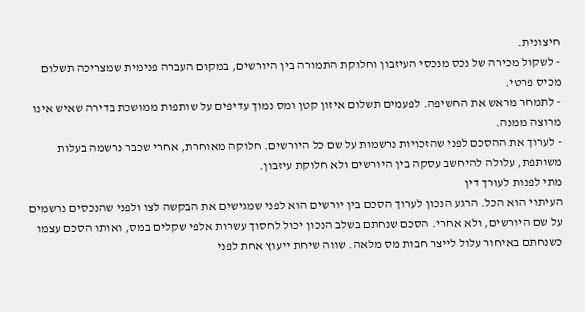חיצונית.
- לשקול מכירה של נכס מנכסי העיזבון וחלוקת התמורה בין היורשים, במקום העברה פנימית שמצריכה תשלום מכיס פרטי.
- לתמחר מראש את החשיפה. לפעמים תשלום איזון קטן ומס נמוך עדיפים על שותפות ממושכת בדירה שאיש אינו מרוצה ממנה.
- לערוך את ההסכם לפני שהזכויות נרשמות על שם כל היורשים. חלוקה מאוחרת, אחרי שכבר נרשמה בעלות משותפת, עלולה להיחשב עסקה בין היורשים ולא חלוקת עיזבון.
מתי לפנות לעורך דין
העיתוי הוא הכל. הרגע הנכון לערוך הסכם בין יורשים הוא לפני שמגישים את הבקשה לצו ולפני שהנכסים נרשמים על שם היורשים, ולא אחרי. הסכם שנחתם בשלב הנכון יכול לחסוך עשרות אלפי שקלים במס, ואותו הסכם עצמו כשנחתם באיחור עלול לייצר חבות מס מלאה. שווה שיחת ייעוץ אחת לפני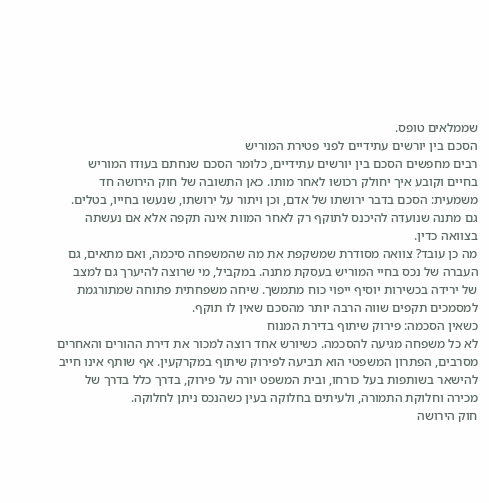שממלאים טופס.
הסכם בין יורשים עתידיים לפני פטירת המוריש
רבים מחפשים הסכם בין יורשים עתידיים, כלומר הסכם שנחתם בעודו המוריש בחיים וקובע איך יחולק רכושו לאחר מותו. כאן התשובה של חוק הירושה חד משמעית: הסכם בדבר ירושתו של אדם, וכן ויתור על ירושתו, שנעשו בחייו, בטלים. גם מתנה שנועדה להיכנס לתוקף רק לאחר המוות אינה תקפה אלא אם נעשתה בצוואה כדין.
מה כן עובד? צוואה מסודרת שמשקפת את מה שהמשפחה סיכמה, ואם מתאים, גם העברה של נכס בחיי המוריש בעסקת מתנה. במקביל, מי שרוצה להיערך גם למצב של ירידה בכשירות יוסיף ייפוי כוח מתמשך. שיחה משפחתית פתוחה שמתורגמת למסמכים תקפים שווה הרבה יותר מהסכם שאין לו תוקף.
כשאין הסכמה: פירוק שיתוף בדירת המנוח
לא כל משפחה מגיעה להסכמה. כשיורש אחד רוצה למכור את דירת ההורים והאחרים מסרבים, הפתרון המשפטי הוא תביעה לפירוק שיתוף במקרקעין. אף שותף אינו חייב להישאר בשותפות בעל כורחו, ובית המשפט יורה על פירוק, בדרך כלל בדרך של מכירה וחלוקת התמורה, ולעיתים בחלוקה בעין כשהנכס ניתן לחלוקה.
חוק הירושה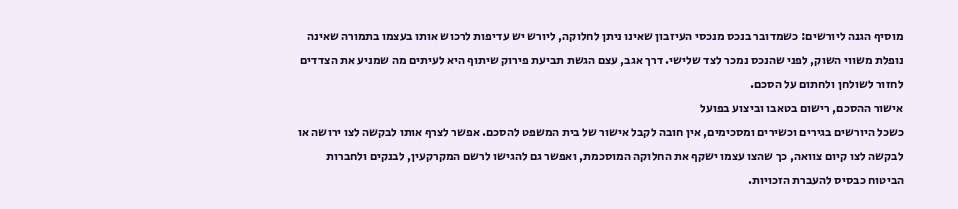מוסיף הגנה ליורשים: כשמדובר בנכס מנכסי העיזבון שאינו ניתן לחלוקה, ליורש יש עדיפות לרכוש אותו בעצמו בתמורה שאינה נופלת משווי השוק, לפני שהנכס נמכר לצד שלישי. דרך אגב, עצם הגשת תביעת פירוק שיתוף היא לעיתים מה שמניע את הצדדים לחזור לשולחן ולחתום על הסכם.
אישור ההסכם, רישום בטאבו וביצוע בפועל
כשכל היורשים בגירים וכשירים ומסכימים, אין חובה לקבל אישור של בית המשפט להסכם. אפשר לצרף אותו לבקשה לצו ירושה או לבקשה לצו קיום צוואה, כך שהצו עצמו ישקף את החלוקה המוסכמת, ואפשר גם להגישו לרשם המקרקעין, לבנקים ולחברות הביטוח כבסיס להעברת הזכויות.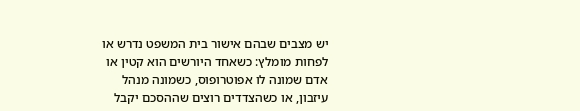יש מצבים שבהם אישור בית המשפט נדרש או לפחות מומלץ: כשאחד היורשים הוא קטין או אדם שמונה לו אפוטרופוס, כשמונה מנהל עיזבון, או כשהצדדים רוצים שההסכם יקבל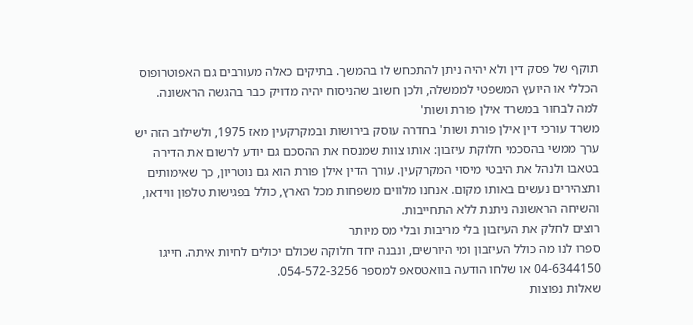תוקף של פסק דין ולא יהיה ניתן להתכחש לו בהמשך. בתיקים כאלה מעורבים גם האפוטרופוס הכללי או היועץ המשפטי לממשלה, ולכן חשוב שהניסוח יהיה מדויק כבר בהגשה הראשונה.
למה לבחור במשרד אילן פורת ושות'
משרד עורכי דין אילן פורת ושות' בחדרה עוסק בירושות ובמקרקעין מאז 1975, ולשילוב הזה יש ערך ממשי בהסכמי חלוקת עיזבון: אותו צוות שמנסח את ההסכם גם יודע לרשום את הדירה בטאבו ולנהל את היבטי מיסוי המקרקעין. עורך הדין אילן פורת הוא גם נוטריון, כך שאימותים ותצהירים נעשים באותו מקום. אנחנו מלווים משפחות מכל הארץ, כולל בפגישות טלפון ווידאו, והשיחה הראשונה ניתנת ללא התחייבות.
רוצים לחלק את העיזבון בלי מריבות ובלי מס מיותר
ספרו לנו מה כולל העיזבון ומי היורשים, ונבנה יחד חלוקה שכולם יכולים לחיות איתה. חייגו 04-6344150 או שלחו הודעה בוואטסאפ למספר 054-572-3256.
שאלות נפוצות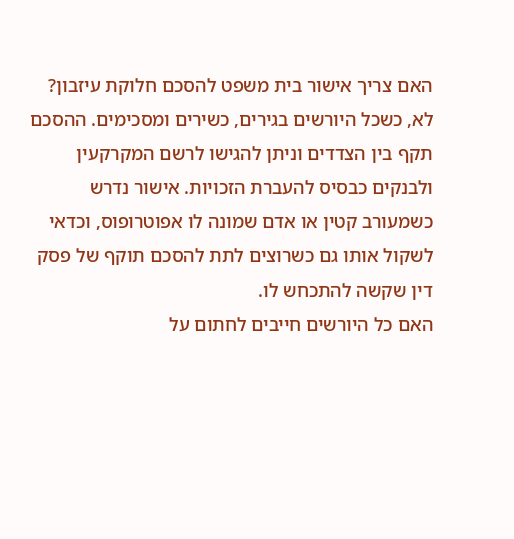האם צריך אישור בית משפט להסכם חלוקת עיזבון?
לא, כשכל היורשים בגירים, כשירים ומסכימים. ההסכם תקף בין הצדדים וניתן להגישו לרשם המקרקעין ולבנקים כבסיס להעברת הזכויות. אישור נדרש כשמעורב קטין או אדם שמונה לו אפוטרופוס, וכדאי לשקול אותו גם כשרוצים לתת להסכם תוקף של פסק דין שקשה להתכחש לו.
האם כל היורשים חייבים לחתום על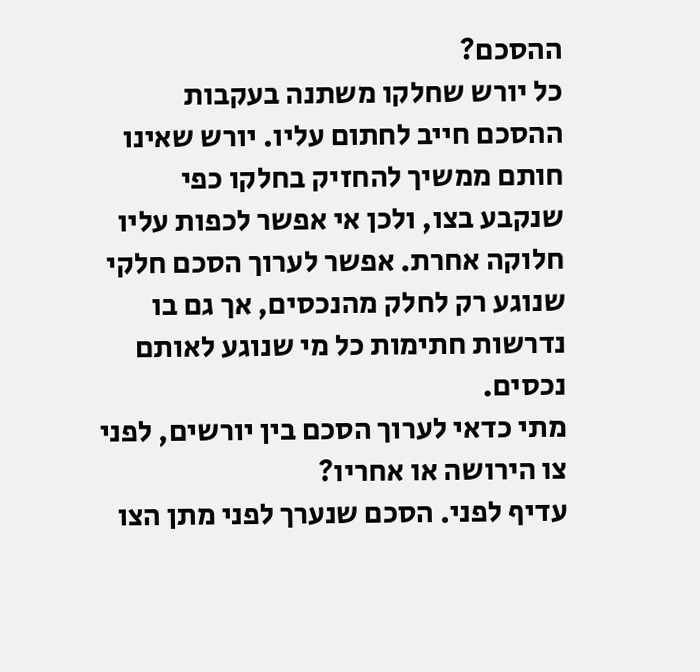ההסכם?
כל יורש שחלקו משתנה בעקבות ההסכם חייב לחתום עליו. יורש שאינו חותם ממשיך להחזיק בחלקו כפי שנקבע בצו, ולכן אי אפשר לכפות עליו חלוקה אחרת. אפשר לערוך הסכם חלקי שנוגע רק לחלק מהנכסים, אך גם בו נדרשות חתימות כל מי שנוגע לאותם נכסים.
מתי כדאי לערוך הסכם בין יורשים, לפני צו הירושה או אחריו?
עדיף לפני. הסכם שנערך לפני מתן הצו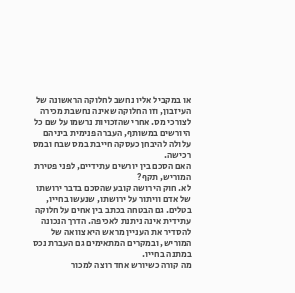או במקביל אליו נחשב לחלוקה הראשונה של העיזבון, וזו החלוקה שאינה נחשבת מכירה לצורכי מס. אחרי שהזכויות נרשמו על שם כל היורשים במשותף, העברה פנימית ביניהם עלולה להיבחן כעסקה חייבת במס שבח ובמס רכישה.
האם הסכם בין יורשים עתידיים, לפני פטירת המוריש, תקף?
לא. חוק הירושה קובע שהסכם בדבר ירושתו של אדם וויתור על ירושתו, שנעשו בחייו, בטלים. גם הבטחה בכתב בין אחים על חלוקה עתידית אינה ניתנת לאכיפה. הדרך הנכונה להסדיר את העניין מראש היא צוואה של המוריש, ובמקרים המתאימים גם העברת נכס במתנה בחייו.
מה קורה כשיורש אחד רוצה למכור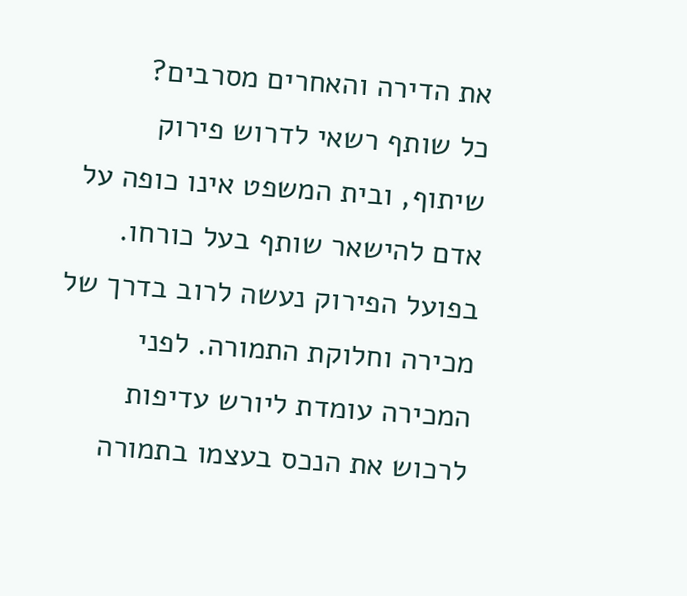את הדירה והאחרים מסרבים?
כל שותף רשאי לדרוש פירוק שיתוף, ובית המשפט אינו כופה על אדם להישאר שותף בעל כורחו. בפועל הפירוק נעשה לרוב בדרך של מכירה וחלוקת התמורה. לפני המכירה עומדת ליורש עדיפות לרכוש את הנכס בעצמו בתמורה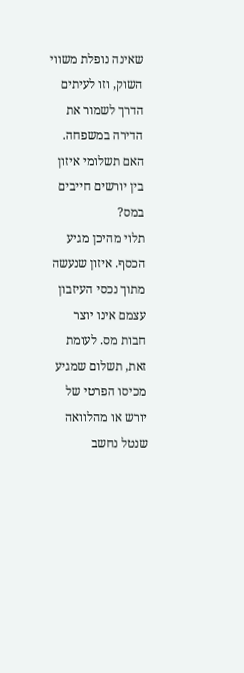שאינה נופלת משווי השוק, וזו לעיתים הדרך לשמור את הדירה במשפחה.
האם תשלומי איזון בין יורשים חייבים במס?
תלוי מהיכן מגיע הכסף. איזון שנעשה מתוך נכסי העיזבון עצמם אינו יוצר חבות מס. לעומת זאת, תשלום שמגיע מכיסו הפרטי של יורש או מהלוואה שנטל נחשב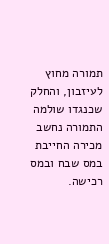תמורה מחוץ לעיזבון, והחלק שכנגדו שולמה התמורה נחשב מכירה החייבת במס שבח ובמס רכישה.